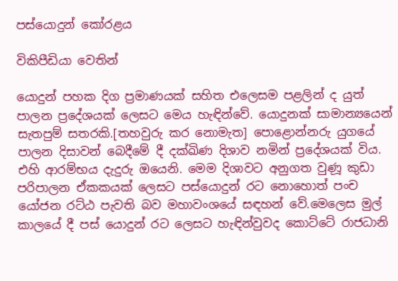පස්යොදුන් කෝරළය

විකිපීඩියා වෙතින්

යොදුන් පහක දිග ප්‍රමාණයක් සහිත එලෙසම පළලින් ද යුත් පාලන ප්‍රදේශයක් ලෙසට මෙය හැඳින්වේ. යොදුනක් සාමාන්‍යයෙන් සැතපුම් සතරකි.[තහවුරු කර නොමැත] පොළොන්නරු යුගයේ පාලන දිසාවන් බෙදීමේ දී දක්ඛිණ දිශාව නමින් ප්‍රදේශයක් විය. එහි ආරම්භය දැදුරු ඔයෙනි. මෙම දිශාවට අනුගත වුණූ කුඩා පරිපාලන ඒකකයක් ලෙසට පස්යොදුන් රට නොහොත් පංච යෝජන රට්ඨ පැවති බව මහාවංශයේ සඳහන් වේ.මෙලෙස මුල් කාලයේ දී පස් යොදුන් රට ලෙසට හැඳින්වුවද කොට්ටේ රාජධානි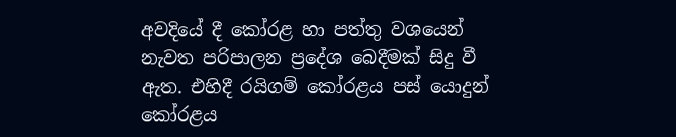අවදියේ දී කෝරළ හා පත්තු වශයෙන් නැවත පරිපාලන ප්‍රදේශ බෙදීමක් සිදු වී ඇත. එහිදී රයිගම් කෝරළය පස් යොදුන් කෝරළය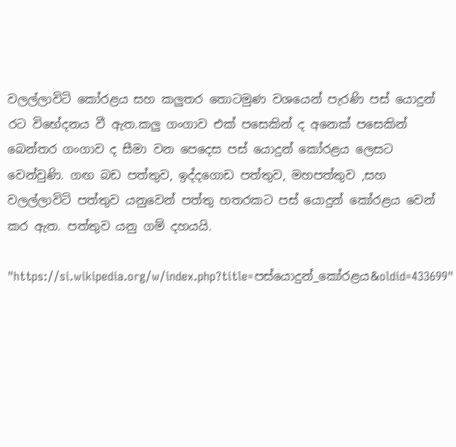වලල්ලාවිටි කෝරළය සහ කලුතර තොටමුණ වශයෙන් පැරණි පස් යොදුන් රට විභේදනය වී ඇත.කලු ගංගාව එක් පසෙකින් ද අනෙක් පසෙකින් බෙන්තර ගංගාව ද සීමා වන පෙදෙස පස් යොදුන් කෝරළය ලෙසට වෙන්වුණි. ගඟ බඩ පත්තුව, ඉද්දගොඩ පත්තුව, මහපත්තුව ,සහ වලල්ලාවිටි පත්තුව යනුවෙන් පත්තු හතරකට පස් යොදුන් කෝරළය වෙන් කර ඇත. පත්තුව යනු ගම් දහයයි.

"https://si.wikipedia.org/w/index.php?title=පස්යොදුන්_කෝරළය&oldid=433699"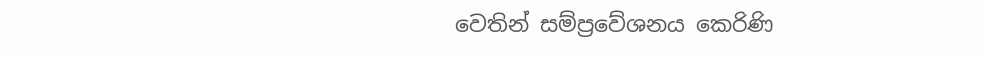වෙතින් සම්ප්‍රවේශනය කෙරිණි